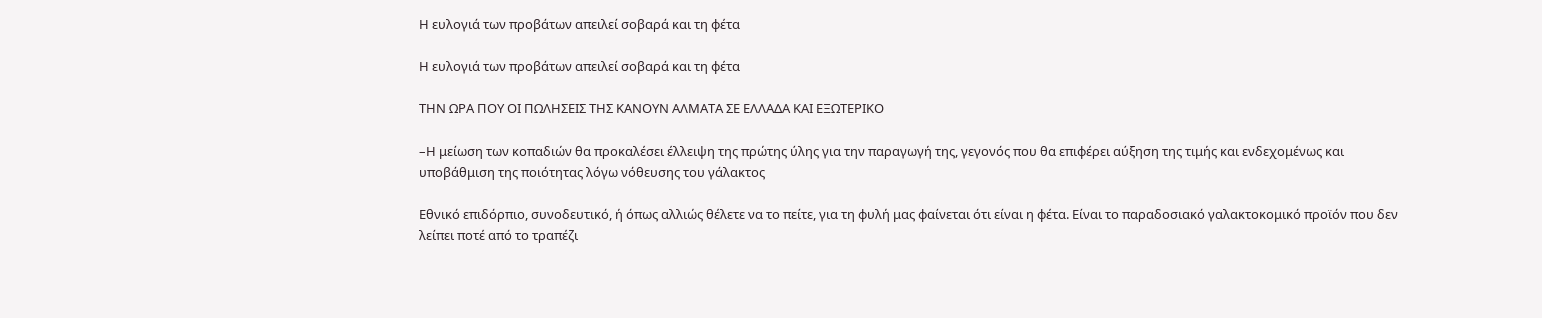Η ευλογιά των προβάτων απειλεί σοβαρά και τη φέτα

Η ευλογιά των προβάτων απειλεί σοβαρά και τη φέτα

ΤΗΝ ΩΡΑ ΠΟΥ ΟΙ ΠΩΛΗΣΕΙΣ ΤΗΣ ΚΑΝΟΥΝ ΑΛΜΑΤΑ ΣΕ ΕΛΛΑΔΑ ΚΑΙ ΕΞΩΤΕΡΙΚΟ

–Η μείωση των κοπαδιών θα προκαλέσει έλλειψη της πρώτης ύλης για την παραγωγή της, γεγονός που θα επιφέρει αύξηση της τιμής και ενδεχομένως και υποβάθμιση της ποιότητας λόγω νόθευσης του γάλακτος

Εθνικό επιδόρπιο, συνοδευτικό, ή όπως αλλιώς θέλετε να το πείτε, για τη φυλή μας φαίνεται ότι είναι η φέτα. Είναι το παραδοσιακό γαλακτοκομικό προϊόν που δεν λείπει ποτέ από το τραπέζι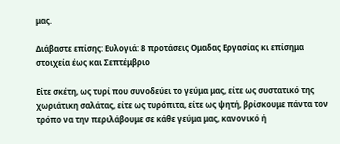μας.

Διάβαστε επίσης: Ευλογιά: 8 προτάσεις Ομαδας Εργασίας κι επίσημα στοιχεία έως και Σεπτέμβριο

Είτε σκέτη, ως τυρί που συνοδεύει το γεύμα μας, είτε ως συστατικό της χωριάτικη σαλάτας, είτε ως τυρόπιτα, είτε ως ψητή, βρίσκουμε πάντα τον τρόπο να την περιλάβουμε σε κάθε γεύμα μας, κανονικό ή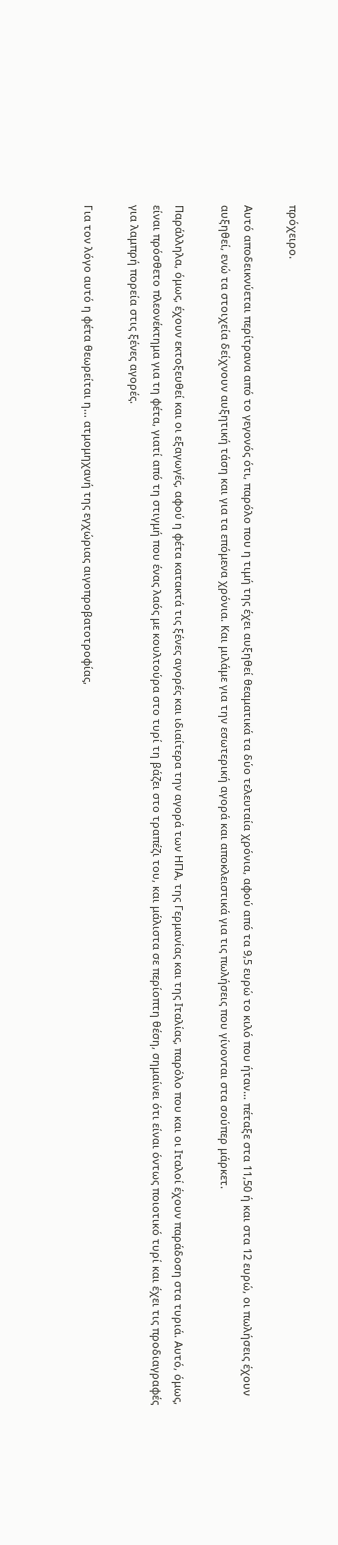πρόχειρο.

Αυτό αποδεικνύεται περίτρανα από το γεγονός ότι, παρόλο που η τιμή της έχει αυξηθεί θεαματικά τα δύο τελευταία χρόνια, αφού από τα 9,5 ευρώ το κιλό που ήταν… πέταξε στα 11,50 ή και στα 12 ευρώ, οι πωλήσεις έχουν αυξηθεί, ενώ τα στοιχεία δείχνουν αυξητική τάση και για τα επόμενα χρόνια. Και μιλάμε για την εσωτερική αγορά και αποκλειστικά για τις πωλήσεις που γίνονται στα σούπερ μάρκετ.

Παράλληλα, όμως, έχουν εκτοξευθεί και οι εξαγωγές, αφού η φέτα κατακτά τις ξένες αγορές και ιδιαίτερα την αγορά των ΗΠΑ, της Γερμανίας και της Ιταλίας, παρόλο που και οι Ιταλοί έχουν παράδοση στα τυριά. Αυτό, όμως, είναι πρόσθετο πλεονέκτημα για τη φέτα, γιατί από τη στιγμή που ένας λαός με κουλτούρα στο τυρί τη βάζει στο τραπέζι του, και μάλιστα σε περίοπτη θέση, σημαίνει ότι είναι όντως ποιοτικό τυρί και έχει τις προδιαγραφές για λαμπρή πορεία στις ξένες αγορές.

Για τον λόγο αυτό η φέτα θεωρείται η… ατμομηχανή της εγχώριας αιγοπροβατοτροφίας,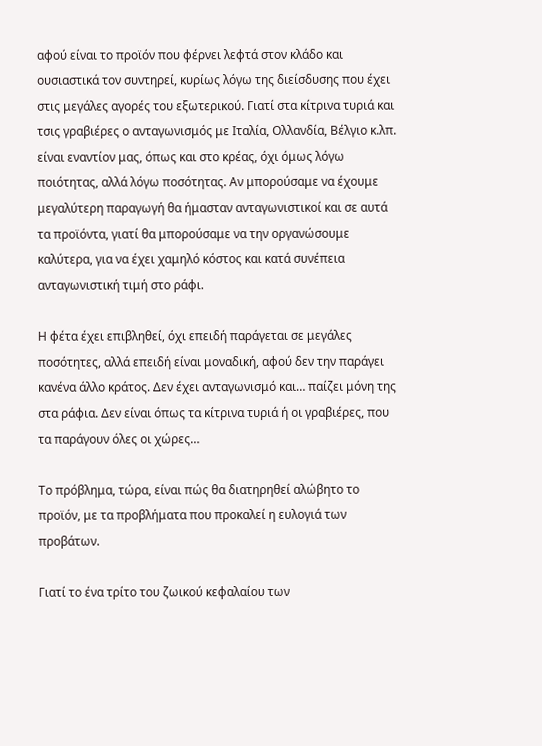αφού είναι το προϊόν που φέρνει λεφτά στον κλάδο και ουσιαστικά τον συντηρεί, κυρίως λόγω της διείσδυσης που έχει στις μεγάλες αγορές του εξωτερικού. Γιατί στα κίτρινα τυριά και τσις γραβιέρες ο ανταγωνισμός με Ιταλία, Ολλανδία, Βέλγιο κ.λπ. είναι εναντίον μας, όπως και στο κρέας, όχι όμως λόγω ποιότητας, αλλά λόγω ποσότητας. Αν μπορούσαμε να έχουμε μεγαλύτερη παραγωγή θα ήμασταν ανταγωνιστικοί και σε αυτά τα προϊόντα, γιατί θα μπορούσαμε να την οργανώσουμε καλύτερα, για να έχει χαμηλό κόστος και κατά συνέπεια ανταγωνιστική τιμή στο ράφι.

Η φέτα έχει επιβληθεί, όχι επειδή παράγεται σε μεγάλες ποσότητες, αλλά επειδή είναι μοναδική, αφού δεν την παράγει κανένα άλλο κράτος. Δεν έχει ανταγωνισμό και… παίζει μόνη της στα ράφια. Δεν είναι όπως τα κίτρινα τυριά ή οι γραβιέρες, που τα παράγουν όλες οι χώρες…

Το πρόβλημα, τώρα, είναι πώς θα διατηρηθεί αλώβητο το προϊόν, με τα προβλήματα που προκαλεί η ευλογιά των προβάτων.

Γιατί το ένα τρίτο του ζωικού κεφαλαίου των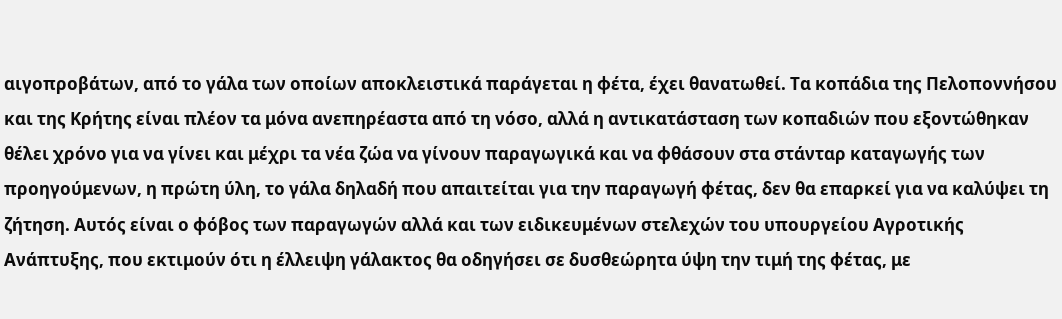αιγοπροβάτων, από το γάλα των οποίων αποκλειστικά παράγεται η φέτα, έχει θανατωθεί. Τα κοπάδια της Πελοποννήσου και της Κρήτης είναι πλέον τα μόνα ανεπηρέαστα από τη νόσο, αλλά η αντικατάσταση των κοπαδιών που εξοντώθηκαν θέλει χρόνο για να γίνει και μέχρι τα νέα ζώα να γίνουν παραγωγικά και να φθάσουν στα στάνταρ καταγωγής των προηγούμενων, η πρώτη ύλη, το γάλα δηλαδή που απαιτείται για την παραγωγή φέτας, δεν θα επαρκεί για να καλύψει τη ζήτηση. Αυτός είναι ο φόβος των παραγωγών αλλά και των ειδικευμένων στελεχών του υπουργείου Αγροτικής Ανάπτυξης, που εκτιμούν ότι η έλλειψη γάλακτος θα οδηγήσει σε δυσθεώρητα ύψη την τιμή της φέτας, με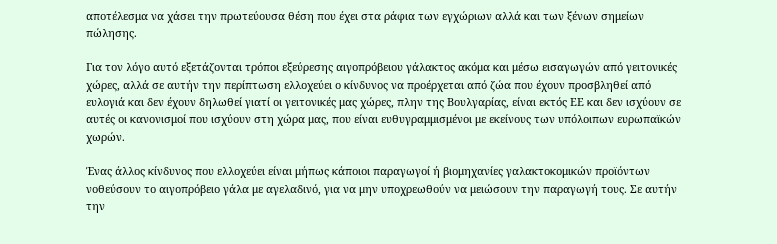αποτέλεσμα να χάσει την πρωτεύουσα θέση που έχει στα ράφια των εγχώριων αλλά και των ξένων σημείων πώλησης.

Για τον λόγο αυτό εξετάζονται τρόποι εξεύρεσης αιγοπρόβειου γάλακτος ακόμα και μέσω εισαγωγών από γειτονικές χώρες, αλλά σε αυτήν την περίπτωση ελλοχεύει ο κίνδυνος να προέρχεται από ζώα που έχουν προσβληθεί από ευλογιά και δεν έχουν δηλωθεί γιατί οι γειτονικές μας χώρες, πλην της Βουλγαρίας, είναι εκτός ΕΕ και δεν ισχύουν σε αυτές οι κανονισμοί που ισχύουν στη χώρα μας, που είναι ευθυγραμμισμένοι με εκείνους των υπόλοιπων ευρωπαϊκών χωρών.

Ένας άλλος κίνδυνος που ελλοχεύει είναι μήπως κάποιοι παραγωγοί ή βιομηχανίες γαλακτοκομικών προϊόντων νοθεύσουν το αιγοπρόβειο γάλα με αγελαδινό, για να μην υποχρεωθούν να μειώσουν την παραγωγή τους. Σε αυτήν την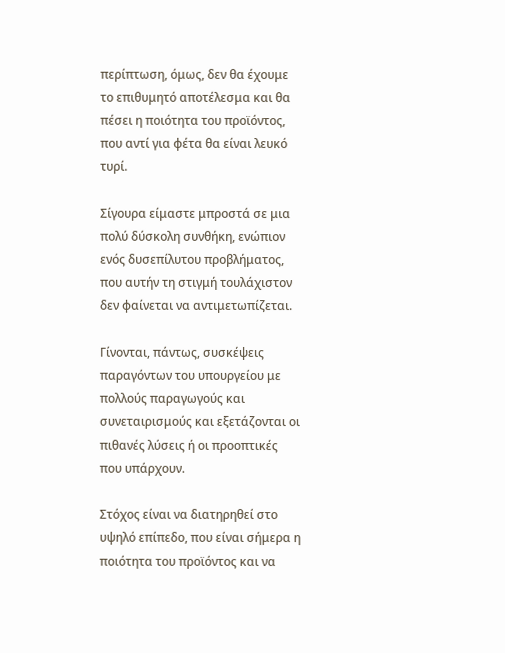περίπτωση, όμως, δεν θα έχουμε το επιθυμητό αποτέλεσμα και θα πέσει η ποιότητα του προϊόντος, που αντί για φέτα θα είναι λευκό τυρί.

Σίγουρα είμαστε μπροστά σε μια πολύ δύσκολη συνθήκη, ενώπιον ενός δυσεπίλυτου προβλήματος, που αυτήν τη στιγμή τουλάχιστον δεν φαίνεται να αντιμετωπίζεται.

Γίνονται, πάντως, συσκέψεις παραγόντων του υπουργείου με πολλούς παραγωγούς και συνεταιρισμούς και εξετάζονται οι πιθανές λύσεις ή οι προοπτικές που υπάρχουν.

Στόχος είναι να διατηρηθεί στο υψηλό επίπεδο, που είναι σήμερα η ποιότητα του προϊόντος και να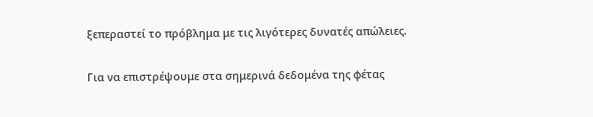ξεπεραστεί το πρόβλημα με τις λιγότερες δυνατές απώλειες.

Για να επιστρέψουμε στα σημερινά δεδομένα της φέτας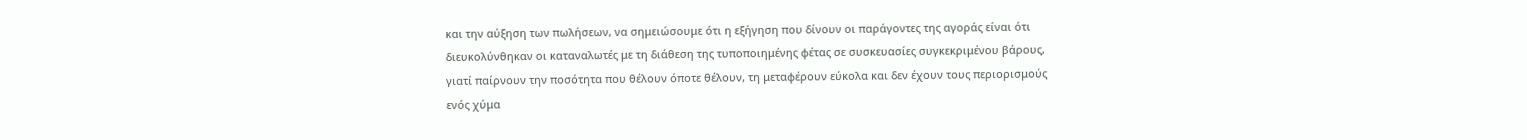και την αύξηση των πωλήσεων, να σημειώσουμε ότι η εξήγηση που δίνουν οι παράγοντες της αγοράς είναι ότι διευκολύνθηκαν οι καταναλωτές με τη διάθεση της τυποποιημένης φέτας σε συσκευασίες συγκεκριμένου βάρους, γιατί παίρνουν την ποσότητα που θέλουν όποτε θέλουν, τη μεταφέρουν εύκολα και δεν έχουν τους περιορισμούς ενός χύμα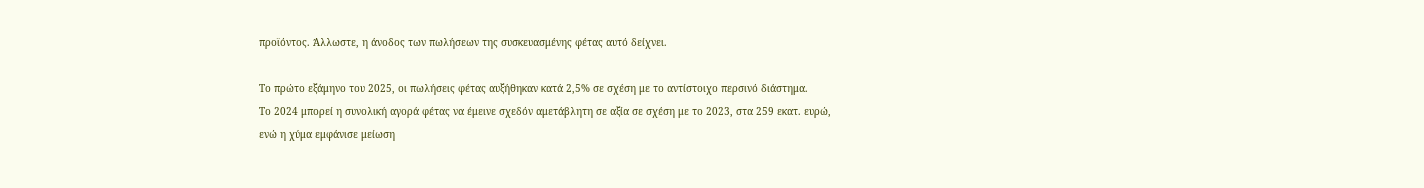προϊόντος. Άλλωστε, η άνοδος των πωλήσεων της συσκευασμένης φέτας αυτό δείχνει.

Το πρώτο εξάμηνο του 2025, οι πωλήσεις φέτας αυξήθηκαν κατά 2,5% σε σχέση με το αντίστοιχο περσινό διάστημα.
Το 2024 μπορεί η συνολική αγορά φέτας να έμεινε σχεδόν αμετάβλητη σε αξία σε σχέση με το 2023, στα 259 εκατ. ευρώ, ενώ η χύμα εμφάνισε μείωση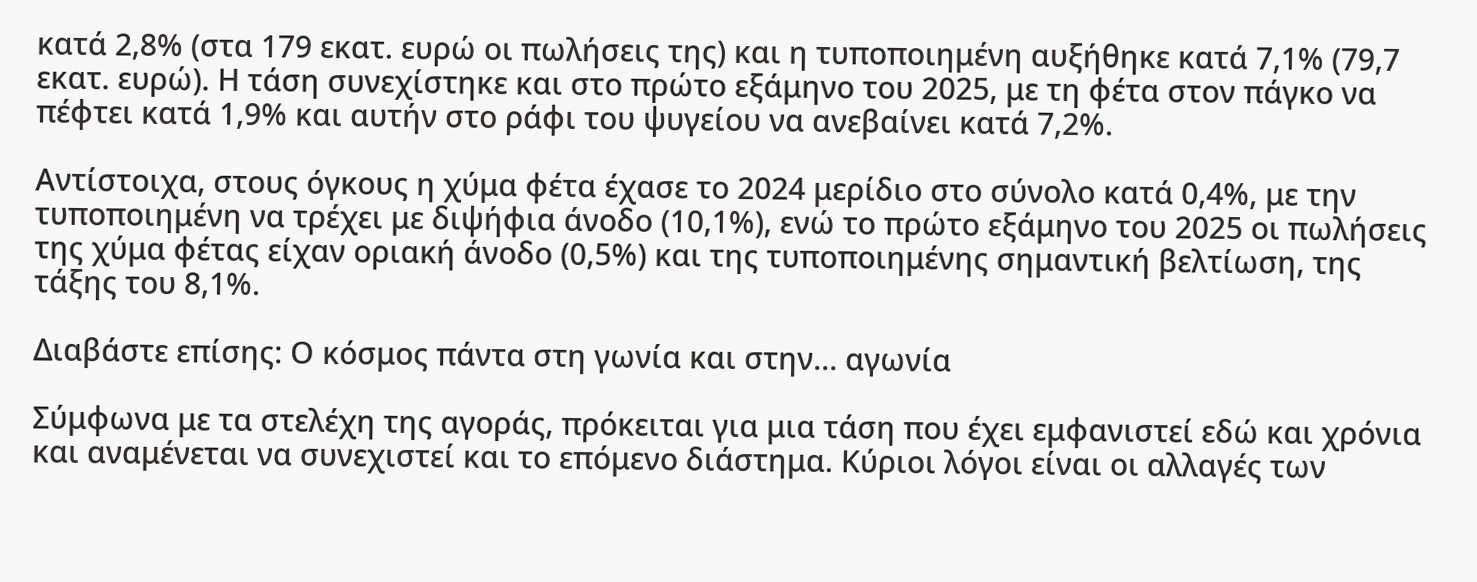κατά 2,8% (στα 179 εκατ. ευρώ οι πωλήσεις της) και η τυποποιημένη αυξήθηκε κατά 7,1% (79,7 εκατ. ευρώ). Η τάση συνεχίστηκε και στο πρώτο εξάμηνο του 2025, με τη φέτα στον πάγκο να πέφτει κατά 1,9% και αυτήν στο ράφι του ψυγείου να ανεβαίνει κατά 7,2%.

Αντίστοιχα, στους όγκους η χύμα φέτα έχασε το 2024 μερίδιο στο σύνολο κατά 0,4%, με την τυποποιημένη να τρέχει με διψήφια άνοδο (10,1%), ενώ το πρώτο εξάμηνο του 2025 οι πωλήσεις της χύμα φέτας είχαν οριακή άνοδο (0,5%) και της τυποποιημένης σημαντική βελτίωση, της τάξης του 8,1%.

Διαβάστε επίσης: Ο κόσμος πάντα στη γωνία και στην… αγωνία

Σύμφωνα με τα στελέχη της αγοράς, πρόκειται για μια τάση που έχει εμφανιστεί εδώ και χρόνια και αναμένεται να συνεχιστεί και το επόμενο διάστημα. Κύριοι λόγοι είναι οι αλλαγές των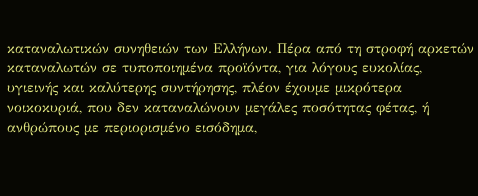καταναλωτικών συνηθειών των Ελλήνων. Πέρα από τη στροφή αρκετών καταναλωτών σε τυποποιημένα προϊόντα, για λόγους ευκολίας, υγιεινής και καλύτερης συντήρησης, πλέον έχουμε μικρότερα νοικοκυριά, που δεν καταναλώνουν μεγάλες ποσότητας φέτας, ή ανθρώπους με περιορισμένο εισόδημα,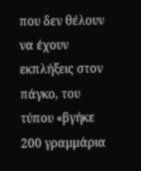που δεν θέλουν να έχουν εκπλήξεις στον πάγκο, του τύπου «βγήκε 200 γραμμάρια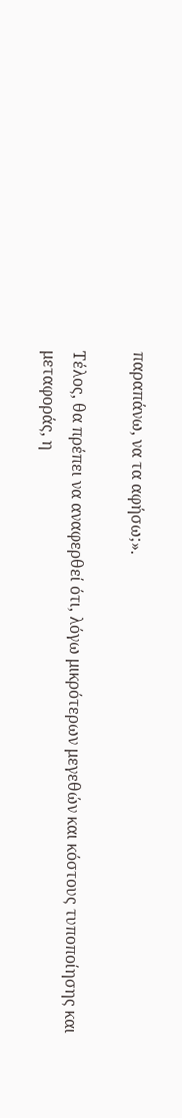παραπάνω, να τα αφήσω;».

Τέλος, θα πρέπει να αναφερθεί ότι, λόγω μικρότερων μεγεθών και κόστους τυποποίησης και μεταφοράς, η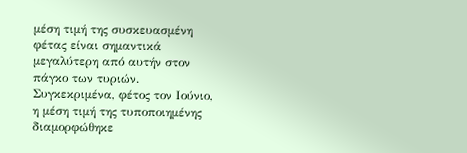μέση τιμή της συσκευασμένη φέτας είναι σημαντικά μεγαλύτερη από αυτήν στον πάγκο των τυριών. Συγκεκριμένα, φέτος τον Ιούνιο, η μέση τιμή της τυποποιημένης διαμορφώθηκε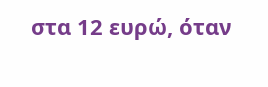στα 12 ευρώ, όταν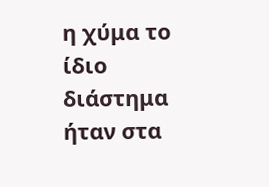η χύμα το ίδιο διάστημα ήταν στα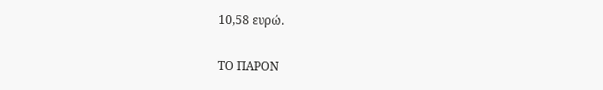10,58 ευρώ.

ΤΟ ΠΑΡΟΝ